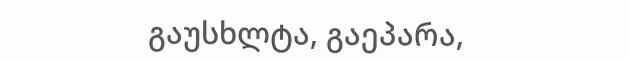გაუსხლტა, გაეპარა,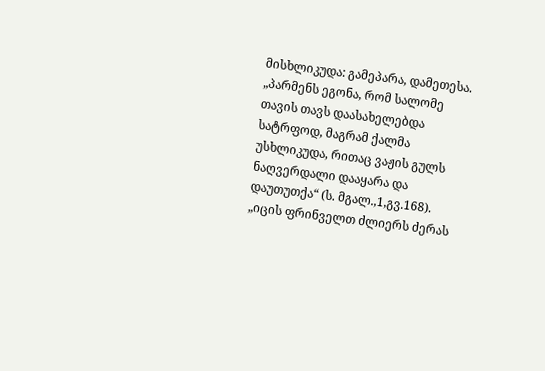მისხლიკუდა: გამეპარა, დამეთესა. „პარმენს ეგონა, რომ სალომე თავის თავს დაასახელებდა სატრფოდ, მაგრამ ქალმა უსხლიკუდა, რითაც ვაჟის გულს ნაღვერდალი დააყარა და დაუთუთქა“ (ს. მგალ.,1,გვ.168). „იცის ფრინველთ ძლიერს ძერას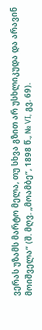ვერას უზამს მარტო მელა, თუ სხვა გზით არ უსხლიკუდა და არავინ მოიშველა“ (შ. მღვ. „მოამბე“, 1898 წ., № VI, გვ. 69).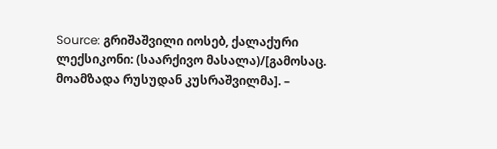Source: გრიშაშვილი იოსებ, ქალაქური ლექსიკონი: (საარქივო მასალა)/[გამოსაც. მოამზადა რუსუდან კუსრაშვილმა]. –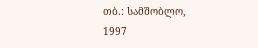თბ.: სამშობლო, 1997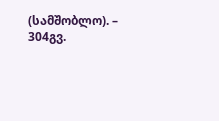(სამშობლო). – 304გვ.